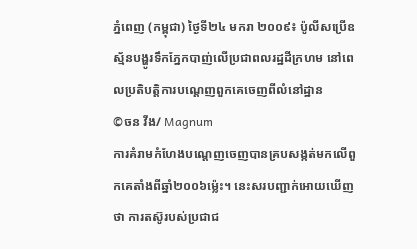ភ្នំពេញ (កម្ពុជា) ថ្ងៃទី២៤ មករា ២០០៩៖ ប៉ូលីសប្រើឧស្ម័នបង្ហូរទឹកភ្នែកបាញ់លើប្រជាពលរដ្ឋដីក្រហម នៅពេលប្រតិបត្តិការបណ្តេញពួកគេចេញពីលំនៅដ្ឋាន
©ចន វីង/ Magnum
ការគំរាមកំហែងបណ្តេញចេញបានគ្របសង្កត់មកលើពួកគេតាំងពីឆ្នាំ២០០៦ម្ល៉េះ។ នេះសរបញ្ជាក់អោយឃើញថា ការតស៊ូរបស់ប្រជាជ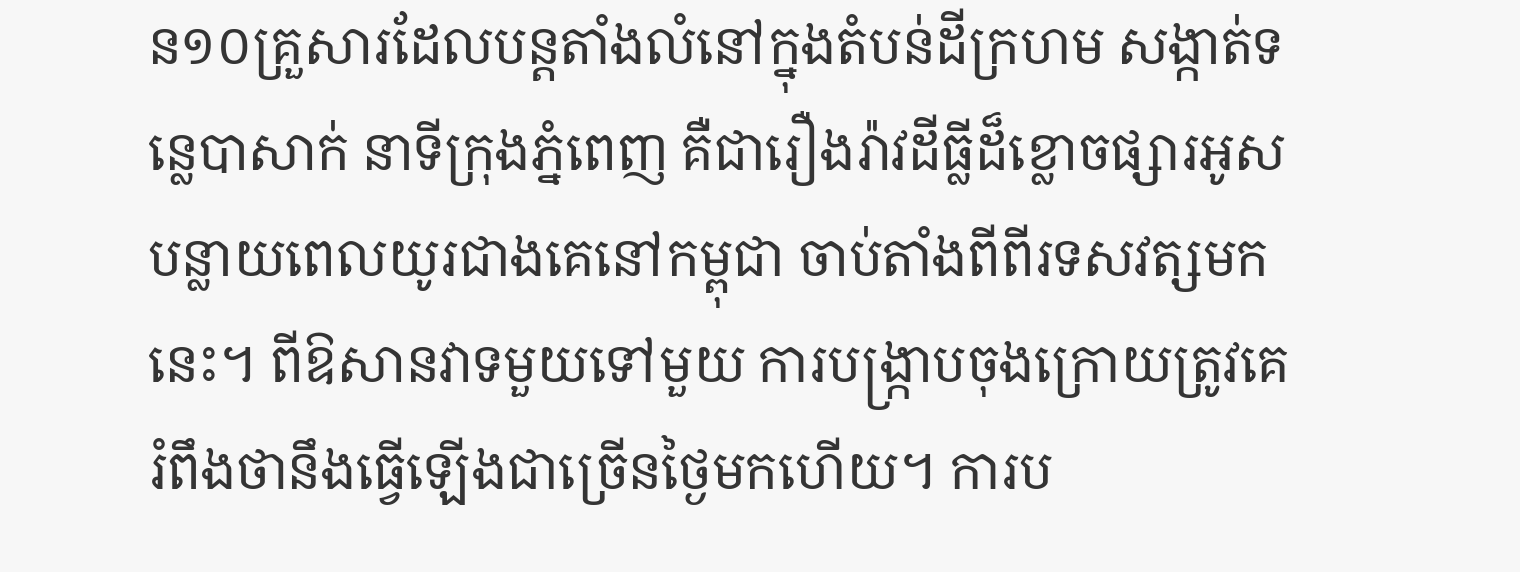ន១០គ្រួសារដែលបន្តតាំងលំនៅក្នុងតំបន់ដីក្រហម សង្កាត់ទន្លេបាសាក់ នាទីក្រុងភ្នំពេញ គឺជារឿងរ៉ាវដីធ្លីដ៏ខ្លោចផ្សារអូសបន្លាយពេលយូរជាងគេនៅកម្ពុជា ចាប់តាំងពីពីរទសវត្សមកនេះ។ ពីឱសានវាទមួយទៅមួយ ការបង្រ្កាបចុងក្រោយត្រូវគេរំពឹងថានឹងធ្វើឡើងជាច្រើនថ្ងៃមកហើយ។ ការប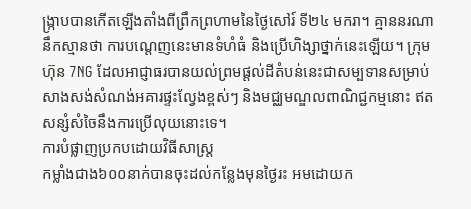ង្រ្កាបបានកើតឡើងតាំងពីព្រឹកព្រហាមនៃថ្ងៃសៅរ៍ ទី២៤ មករា។ គ្មាននរណានឹកស្មានថា ការបណ្តេញនេះមានទំហំធំ និងប្រើហិង្សាថ្នាក់នេះឡើយ។ ក្រុមហ៊ុន 7NG ដែលអាជ្ញាធរបានយល់ព្រមផ្តល់ដីតំបន់នេះជាសម្បទានសម្រាប់សាងសង់សំណង់អគារផ្ទះល្វែងខ្ពស់ៗ និងមជ្ឈមណ្ឌលពាណិជ្ជកម្មនោះ ឥតសន្សំសំចៃនឹងការប្រើលុយនោះទេ។
ការបំផ្លាញប្រកបដោយវិធីសាស្រ្ត
កម្លាំងជាង៦០០នាក់បានចុះដល់កន្លែងមុនថ្ងៃរះ អមដោយក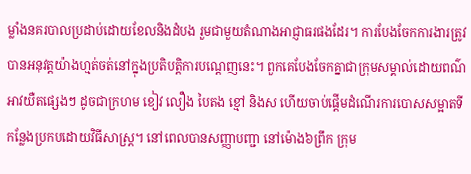ម្លាំងនគរបាលប្រដាប់ដោយខែលនិងដំបង រួមជាមួយតំណាងអាជ្ញាធរផងដែរ។ ការបែងចែកការងារត្រូវបានអនុវត្តយ៉ាងហ្មត់ចត់នៅក្នុងប្រតិបត្តិការបណ្តេញនេះ។ ពួកគេបែងចែកគ្នាជាក្រុមសម្គាល់ដោយពណ៌អាវយឺតផ្សេងៗ ដូចជាក្រហម ខៀវ លឿង បៃតង ខ្មៅ និងស ហើយចាប់ផ្តើមដំណើរការបោសសម្អាតទីកន្លែងប្រកបដោយវិធីសាស្រ្ត។ នៅពេលបានសញ្ញាបញ្ជា នៅម៉ោង៦ព្រឹក ក្រុម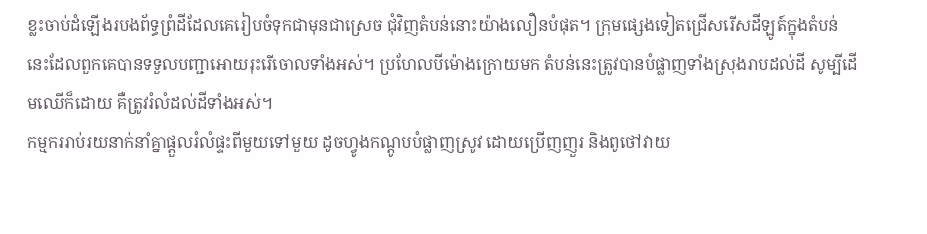ខ្លះចាប់ដំឡើងរបងព័ទ្ធព្រំដីដែលគេរៀបចំទុកជាមុនជាស្រេច ជុំវិញតំបន់នោះយ៉ាងលឿនបំផុត។ ក្រុមផ្សេងទៀតជ្រើសរើសដីឡូត៍ក្នុងតំបន់នេះដែលពួកគេបានទទួលបញ្ជាអោយរុះរើចោលទាំងអស់។ ប្រហែលបីម៉ោងក្រោយមក តំបន់នេះត្រូវបានបំផ្លាញទាំងស្រុងរាបដល់ដី សូម្បីដើមឈើក៏ដោយ គឺត្រូវរំលំដល់ដីទាំងអស់។
កម្មកររាប់រយនាក់នាំគ្នាផ្តួលរំលំផ្ទះពីមួយទៅមួយ ដូចហ្វូងកណ្តូបបំផ្លាញស្រូវ ដោយប្រើញញួរ និងពូថៅវាយ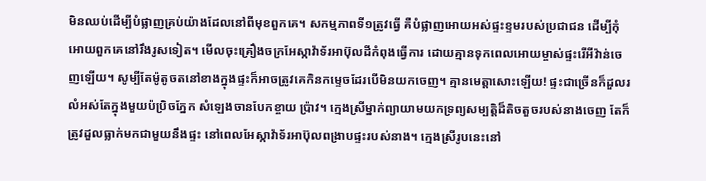មិនឈប់ដើម្បីបំផ្លាញគ្រប់យ៉ាងដែលនៅពីមុខពួកគេ។ សកម្មភាពទី១ត្រូវធ្វើ គឺបំផ្លាញអោយអស់ផ្ទះខ្ទមរបស់ប្រជាជន ដើម្បីកុំអោយពួកគេនៅរឹងរូសទៀត។ មើលចុះគ្រឿងចក្រអែស្កាវ៉ាទ័រអាប៊ុលដីកំពុងធ្វើការ ដោយគ្មានទុកពេលអោយម្ចាស់ផ្ទះរើអីវ៉ាន់ចេញឡើយ។ សូម្បីតែម៉ូតូចតនៅខាងក្នុងផ្ទះក៏អាចត្រូវគេកិនកម្ទេចដែរបើមិនយកចេញ។ គ្មានមេត្តាសោះឡើយ! ផ្ទះជាច្រើនក៏ដួលរលំអស់តែក្នុងមួយប៉ប្រិចភ្នែក សំឡេងចានបែកខ្ចាយ ប្រ៉ាវ។ ក្មេងស្រីម្នាក់ព្យាយាមយកទ្រព្យសម្បត្តិដ៏តិចតួចរបស់នាងចេញ តែក៏ត្រូវដួលធ្លាក់មកជាមួយនឹងផ្ទះ នៅពេលអែស្កាវ៉ាទ័រអាប៊ុលពង្រាបផ្ទះរបស់នាង។ ក្មេងស្រីរូបនេះនៅ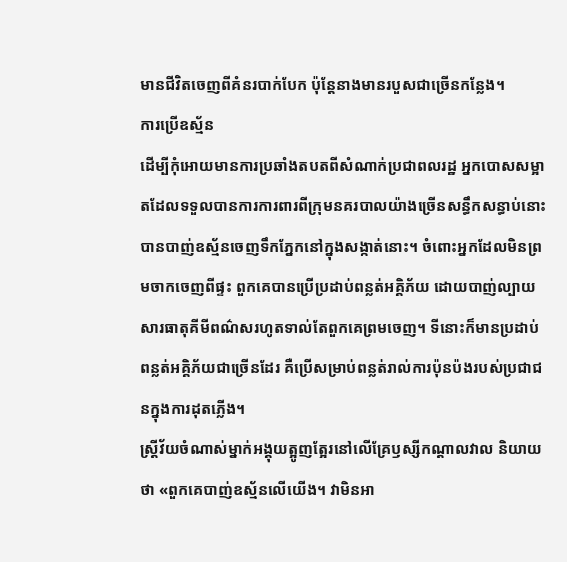មានជីវិតចេញពីគំនរបាក់បែក ប៉ុន្តែនាងមានរបួសជាច្រើនកន្លែង។
ការប្រើឧស្ម័ន
ដើម្បីកុំអោយមានការប្រឆាំងតបតពីសំណាក់ប្រជាពលរដ្ឋ អ្នកបោសសម្អាតដែលទទួលបានការការពារពីក្រុមនគរបាលយ៉ាងច្រើនសន្ធឹកសន្ធាប់នោះ បានបាញ់ឧស្ម័នចេញទឹកភ្នែកនៅក្នុងសង្កាត់នោះ។ ចំពោះអ្នកដែលមិនព្រមចាកចេញពីផ្ទះ ពួកគេបានប្រើប្រដាប់ពន្លត់អគ្គិភ័យ ដោយបាញ់ល្បាយសារធាតុគីមីពណ៌សរហូតទាល់តែពួកគេព្រមចេញ។ ទីនោះក៏មានប្រដាប់ពន្លត់អគ្គិភ័យជាច្រើនដែរ គឺប្រើសម្រាប់ពន្លត់រាល់ការប៉ុនប៉ងរបស់ប្រជាជនក្នុងការដុតភ្លើង។
ស្រ្តីវ័យចំណាស់ម្នាក់អង្គុយត្អូញត្អែរនៅលើគ្រែឫស្សីកណ្តាលវាល និយាយថា «ពួកគេបាញ់ឧស្ម័នលើយើង។ វាមិនអា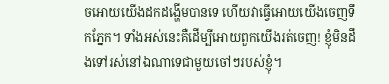ចអោយយើងដកដង្ហើមបានទេ ហើយវាធ្វើអោយយើងចេញទឹកភ្នែក។ ទាំងអស់នេះគឺដើម្បីអោយពួកយើងរត់ចេញ! ខ្ញុំមិនដឹងទៅរស់នៅឯណាទេជាមួយចៅៗរបស់ខ្ញុំ។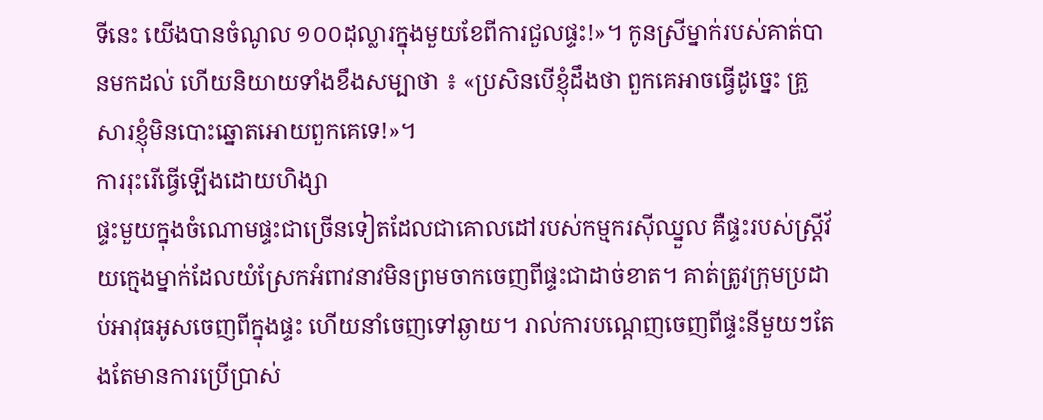ទីនេះ យើងបានចំណូល ១០០ដុល្លារក្នុងមួយខែពីការជួលផ្ទះ!»។ កូនស្រីម្នាក់របស់គាត់បានមកដល់ ហើយនិយាយទាំងខឹងសម្បាថា ៖ «ប្រសិនបើខ្ញុំដឹងថា ពួកគេអាចធ្វើដូច្នេះ គ្រួសារខ្ញុំមិនបោះឆ្នោតអោយពួកគេទេ!»។
ការរុះរើធ្វើឡើងដោយហិង្សា
ផ្ទះមួយក្នុងចំណោមផ្ទះជាច្រើនទៀតដែលជាគោលដៅរបស់កម្មករស៊ីឈ្នួល គឺផ្ទះរបស់ស្រ្តីវ័យក្មេងម្នាក់ដែលយំស្រែកអំពាវនាវមិនព្រមចាកចេញពីផ្ទះជាដាច់ខាត។ គាត់ត្រូវក្រុមប្រដាប់អាវុធអូសចេញពីក្នុងផ្ទះ ហើយនាំចេញទៅឆ្ងាយ។ រាល់ការបណ្តេញចេញពីផ្ទះនីមួយៗតែងតែមានការប្រើប្រាស់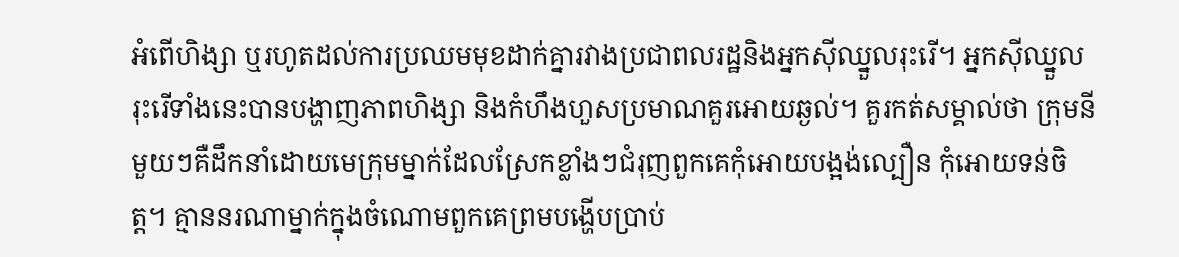អំពើហិង្សា ឬរហូតដល់ការប្រឈមមុខដាក់គ្នារវាងប្រជាពលរដ្ឋនិងអ្នកស៊ីឈ្នួលរុះរើ។ អ្នកស៊ីឈ្នួលរុះរើទាំងនេះបានបង្ហាញភាពហិង្សា និងកំហឹងហួសប្រមាណគួរអោយឆ្ងល់។ គួរកត់សម្គាល់ថា ក្រុមនីមួយៗគឺដឹកនាំដោយមេក្រុមម្នាក់ដែលស្រែកខ្លាំងៗជំរុញពួកគេកុំអោយបង្អង់ល្បឿន កុំអោយទន់ចិត្ត។ គ្មាននរណាម្នាក់ក្នុងចំណោមពួកគេព្រមបង្ហើបប្រាប់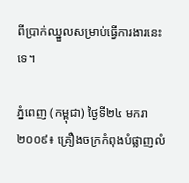ពីប្រាក់ឈ្នួលសម្រាប់ធ្វើការងារនេះទេ។

ភ្នំពេញ (កម្ពុជា) ថ្ងៃទី២៤ មករា ២០០៩៖ គ្រឿងចក្រកំពុងបំផ្លាញលំ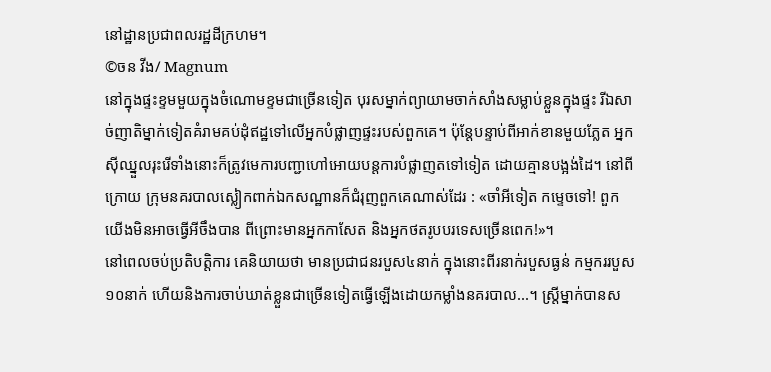នៅដ្ឋានប្រជាពលរដ្ឋដីក្រហម។
©ចន វីង/ Magnum
នៅក្នុងផ្ទះខ្ទមមួយក្នុងចំណោមខ្ទមជាច្រើនទៀត បុរសម្នាក់ព្យាយាមចាក់សាំងសម្លាប់ខ្លួនក្នុងផ្ទះ រីឯសាច់ញាតិម្នាក់ទៀតគំរាមគប់ដុំឥដ្ឋទៅលើអ្នកបំផ្លាញផ្ទះរបស់ពួកគេ។ ប៉ុន្តែបន្ទាប់ពីអាក់ខានមួយភ្លែត អ្នកស៊ីឈ្នួលរុះរើទាំងនោះក៏ត្រូវមេការបញ្ជាហៅអោយបន្តការបំផ្លាញតទៅទៀត ដោយគ្មានបង្អង់ដៃ។ នៅពីក្រោយ ក្រុមនគរបាលស្លៀកពាក់ឯកសណ្ឋានក៏ជំរុញពួកគេណាស់ដែរ : «ចាំអីទៀត កម្ទេចទៅ! ពួកយើងមិនអាចធ្វើអីចឹងបាន ពីព្រោះមានអ្នកកាសែត និងអ្នកថតរូបបរទេសច្រើនពេក!»។
នៅពេលចប់ប្រតិបត្តិការ គេនិយាយថា មានប្រជាជនរបួស៤នាក់ ក្នុងនោះពីរនាក់របួសធ្ងន់ កម្មកររបួស១០នាក់ ហើយនិងការចាប់ឃាត់ខ្លួនជាច្រើនទៀតធ្វើឡើងដោយកម្លាំងនគរបាល...។ ស្រ្តីម្នាក់បានស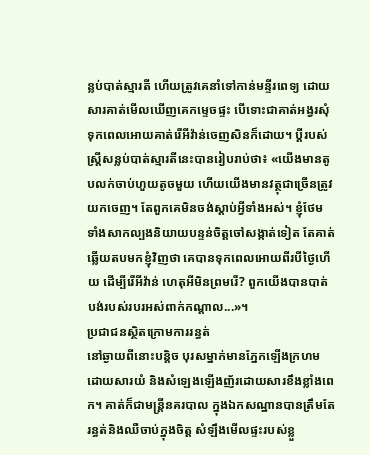ន្លប់បាត់ស្មារតី ហើយត្រូវគេនាំទៅកាន់មន្ទីរពេទ្យ ដោយសារគាត់មើលឃើញគេកម្ទេចផ្ទះ បើទោះជាគាត់អង្វរសុំទុកពេលអោយគាត់រើអីវ៉ាន់ចេញសិនក៏ដោយ។ ប្តីរបស់ស្រ្តីសន្លប់បាត់ស្មារតីនេះបានរៀបរាប់ថា៖ «យើងមានតូបលក់ចាប់ហួយតូចមួយ ហើយយើងមានវត្ថុជាច្រើនត្រូវយកចេញ។ តែពួកគេមិនចង់ស្តាប់អ្វីទាំងអស់។ ខ្ញុំថែមទាំងសាកល្បងនិយាយបន្ទន់ចិត្តចៅសង្កាត់ទៀត តែគាត់ឆ្លើយតបមកខ្ញុំវិញថា គេបានទុកពេលអោយពីរបីថ្ងៃហើយ ដើម្បីរើអីវ៉ាន់ ហេតុអីមិនព្រមរើ? ពួកយើងបានបាត់បង់របស់របរអស់ពាក់កណ្តាល...»។
ប្រជាជនស្ថិតក្រោមការរន្ធត់
នៅឆ្ងាយពីនោះបន្តិច បុរសម្នាក់មានភ្នែកឡើងក្រហមដោយសារយំ និងសំឡេងឡើងញ័រដោយសារខឹងខ្លាំងពេក។ គាត់ក៏ជាមន្ត្រីនគរបាល ក្នុងឯកសណ្ឋានបានត្រឹមតែរន្ធត់និងឈឺចាប់ក្នុងចិត្ត សំឡឹងមើលផ្ទះរបស់ខ្លួ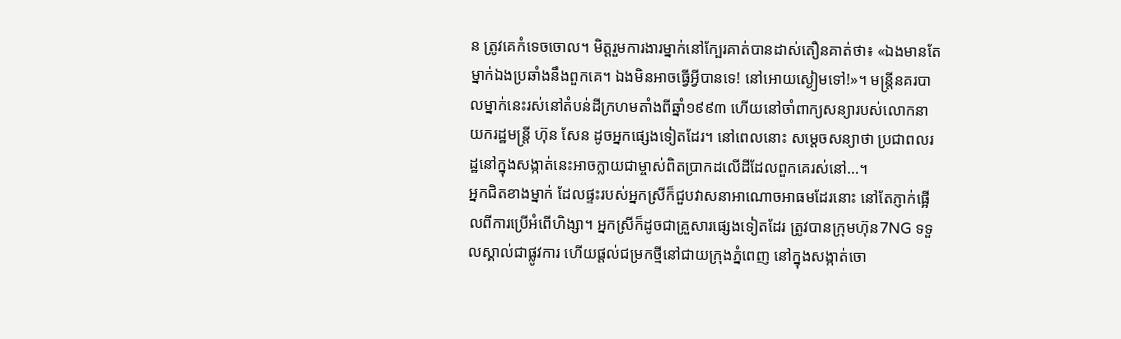ន ត្រូវគេកំទេចចោល។ មិត្តរួមការងារម្នាក់នៅក្បែរគាត់បានដាស់តឿនគាត់ថា៖ «ឯងមានតែម្នាក់ឯងប្រឆាំងនឹងពួកគេ។ ឯងមិនអាចធ្វើអ្វីបានទេ! នៅអោយស្ងៀមទៅ!»។ មន្ត្រីនគរបាលម្នាក់នេះរស់នៅតំបន់ដីក្រហមតាំងពីឆ្នាំ១៩៩៣ ហើយនៅចាំពាក្យសន្យារបស់លោកនាយករដ្ឋមន្ត្រី ហ៊ុន សែន ដូចអ្នកផ្សេងទៀតដែរ។ នៅពេលនោះ សម្តេចសន្យាថា ប្រជាពលរដ្ឋនៅក្នុងសង្កាត់នេះអាចក្លាយជាម្ចាស់ពិតប្រាកដលើដីដែលពួកគេរស់នៅ...។
អ្នកជិតខាងម្នាក់ ដែលផ្ទះរបស់អ្នកស្រីក៏ជួបវាសនាអាណោចអាធមដែរនោះ នៅតែភ្ញាក់ផ្អើលពីការប្រើអំពើហិង្សា។ អ្នកស្រីក៏ដូចជាគ្រួសារផ្សេងទៀតដែរ ត្រូវបានក្រុមហ៊ុន7NG ទទួលស្គាល់ជាផ្លូវការ ហើយផ្តល់ជម្រកថ្មីនៅជាយក្រុងភ្នំពេញ នៅក្នុងសង្កាត់ចោ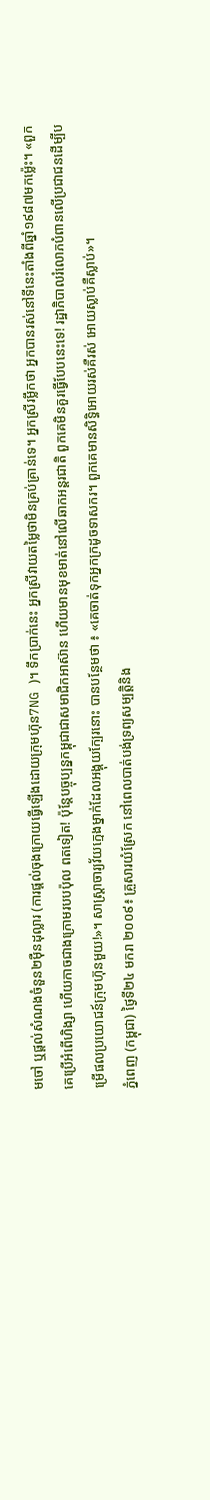មចៅ ឬផ្តល់សំណងចំនួន២ម៉ឺនដុល្លារ (ការផ្តល់ចុងក្រោយធ្វើឡើងដោយក្រុមហ៊ុន7NG )។ ទឹកប្រាក់នេះ អ្នកស្រីវាយតម្លៃថាមិនគ្រប់គ្រាន់ទេ។ អ្នកស្រីរម្លឹកថា អ្នកបានរស់នៅទីនេះតាំងពីឆ្នាំ១៩៨៧មកម្ល៉េះ។ «ពួកគេប្រើអំពើហិង្សា ហើយកាចជាងក្រោមរបបប៉ុល ពតទៀត! ប៉ុន្តែបច្ចុប្បន្នកម្ពុជាជាសមាជិកអាស៊ាន ហើយមានមុខមាត់នៅលើឆាកអន្តរជាតិ ពួកគេមិនគួរធ្វើបែបនេះទេ! រដ្ឋាភិបាលរំលោភបំពានលើប្រជាជនដើម្បីបម្រើផលប្រយោជន៍ក្រុមហ៊ុនមួយ!»។ សាស្ត្រាចារ្យវ័យក្មេងម្នាក់ដែលអង្គុយក្បែរនោះ បានបន្ថែមថា ៖ «គេចាត់ទុកអ្នកក្រដូចទាសករ។ ពួកគេមានសិទ្ធិអោយរស់គឺរស់ អោយស្លាប់គឺស្លាប់»។
ភ្នំពេញ (កម្ពុជា) ថ្ងៃទី២៤ មករា ២០០៩៖ គ្រួសារយំស្រែក នៅពេលបាត់បង់ទ្រព្យសម្បត្តិនិង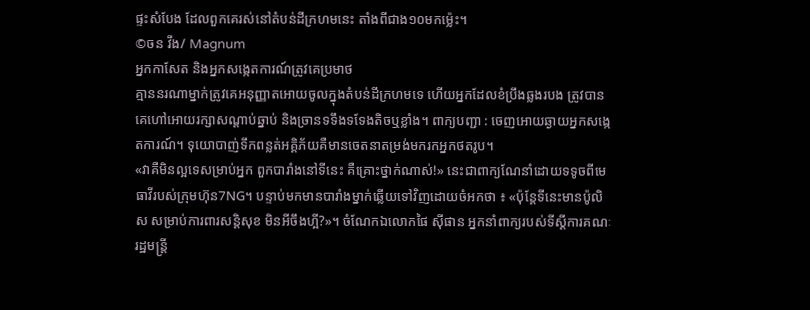ផ្ទះសំបែង ដែលពួកគេរស់នៅតំបន់ដីក្រហមនេះ តាំងពីជាង១០មកម្ល៉េះ។
©ចន វីង/ Magnum
អ្នកកាសែត និងអ្នកសង្កេតការណ៍ត្រូវគេប្រមាថ
គ្មាននរណាម្នាក់ត្រូវគេអនុញ្ញាតអោយចូលក្នុងតំបន់ដីក្រហមទេ ហើយអ្នកដែលខំប្រឹងឆ្លងរបង ត្រូវបានគេហៅអោយរក្សាសណ្តាប់ឆ្នាប់ និងច្រានទទឹងទទែងតិចឬខ្លាំង។ ពាក្យបញ្ជា : ចេញអោយឆ្ងាយអ្នកសង្កេតការណ៍។ ទុយោបាញ់ទឹកពន្លត់អគ្គិភ័យគឺមានចេតនាតម្រង់មករកអ្នកថតរូប។
«វាគឺមិនល្អទេសម្រាប់អ្នក ពួកបារាំងនៅទីនេះ គឺគ្រោះថ្នាក់ណាស់!» នេះជាពាក្យណែនាំដោយទទូចពីមេធាវីរបស់ក្រុមហ៊ុន7NG។ បន្ទាប់មកមានបារាំងម្នាក់ឆ្លើយទៅវិញដោយចំអកថា ៖ «ប៉ុន្តែទីនេះមានប៉ូលិស សម្រាប់ការពារសន្តិសុខ មិនអីចឹងហ្អី?»។ ចំណែកឯលោកផៃ ស៊ីផាន អ្នកនាំពាក្យរបស់ទីស្តីការគណៈរដ្ឋមន្ត្រី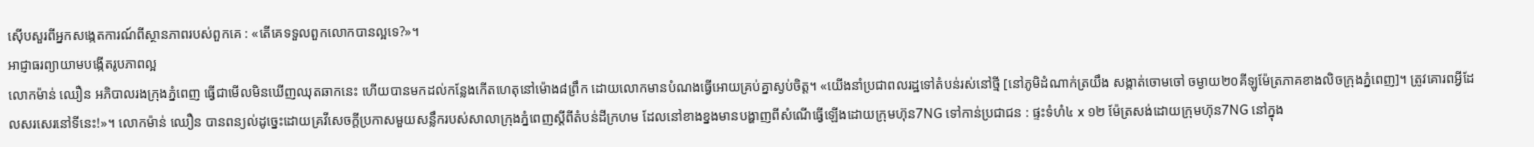ស៊ើបសួរពីអ្នកសង្កេតការណ៍ពីស្ថានភាពរបស់ពួកគេ : «តើគេទទួលពួកលោកបានល្អទេ?»។
អាជ្ញាធរព្យាយាមបង្កើតរូបភាពល្អ
លោកម៉ាន់ ឈឿន អភិបាលរងក្រុងភ្នំពេញ ធ្វើជាមើលមិនឃើញឈុតឆាកនេះ ហើយបានមកដល់កន្លែងកើតហេតុនៅម៉ោង៨ព្រឹក ដោយលោកមានបំណងធ្វើអោយគ្រប់គ្នាស្ងប់ចិត្ត។ «យើងនាំប្រជាពលរដ្ឋទៅតំបន់រស់នៅថ្មី [នៅភូមិដំណាក់ត្រយឹង សង្កាត់ចោមចៅ ចម្ងាយ២០គីឡូម៉ែត្រភាគខាងលិចក្រុងភ្នំពេញ]។ ត្រូវគោរពអ្វីដែលសរសេរនៅទីនេះ!»។ លោកម៉ាន់ ឈឿន បានពន្យល់ដូច្នេះដោយគ្រវីសេចក្តីប្រកាសមួយសន្លឹករបស់សាលាក្រុងភ្នំពេញស្តីពីតំបន់ដីក្រហម ដែលនៅខាងខ្នងមានបង្ហាញពីសំណើធ្វើឡើងដោយក្រុមហ៊ុន7NG ទៅកាន់ប្រជាជន : ផ្ទះទំហំ៤ x ១២ ម៉ែត្រសង់ដោយក្រុមហ៊ុន7NG នៅក្នុង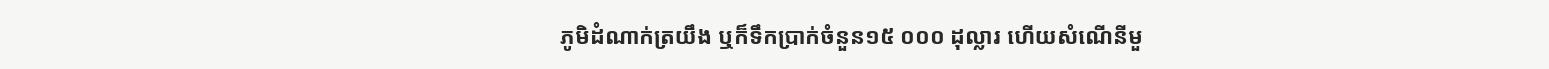ភូមិដំណាក់ត្រយឹង ឬក៏ទឹកប្រាក់ចំនួន១៥ ០០០ ដុល្លារ ហើយសំណើនីមួ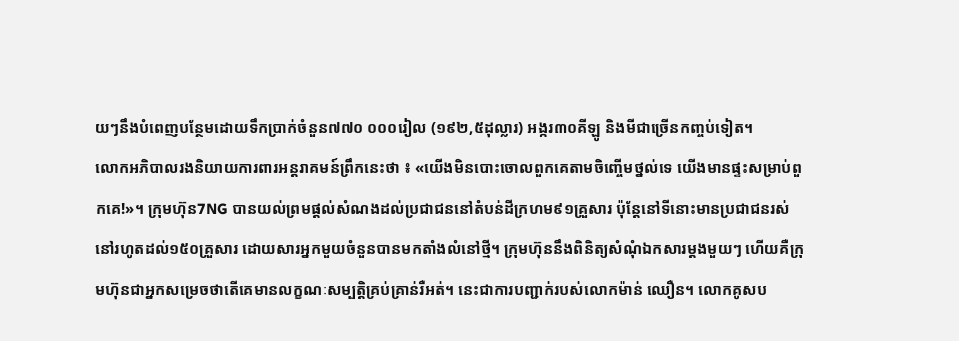យៗនឹងបំពេញបន្ថែមដោយទឹកប្រាក់ចំនួន៧៧០ ០០០រៀល (១៩២,៥ដុល្លារ) អង្ករ៣០គីឡូ និងមីជាច្រើនកញ្ចប់ទៀត។
លោកអភិបាលរងនិយាយការពារអន្តរាគមន៍ព្រឹកនេះថា ៖ «យើងមិនបោះចោលពួកគេតាមចិញ្ចើមថ្នល់ទេ យើងមានផ្ទះសម្រាប់ពួកគេ!»។ ក្រុមហ៊ុន7NG បានយល់ព្រមផ្តល់សំណងដល់ប្រជាជននៅតំបន់ដីក្រហម៩១គ្រួសារ ប៉ុន្តែនៅទីនោះមានប្រជាជនរស់នៅរហូតដល់១៥០គ្រួសារ ដោយសារអ្នកមួយចំនួនបានមកតាំងលំនៅថ្មី។ ក្រុមហ៊ុននឹងពិនិត្យសំណុំឯកសារម្តងមួយៗ ហើយគឺក្រុមហ៊ុនជាអ្នកសម្រេចថាតើគេមានលក្ខណៈសម្បត្តិគ្រប់គ្រាន់រឺអត់។ នេះជាការបញ្ជាក់របស់លោកម៉ាន់ ឈឿន។ លោកគូសប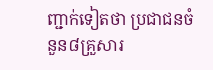ញ្ជាក់ទៀតថា ប្រជាជនចំនួន៨គ្រួសារ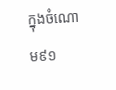ក្នុងចំណោម៩១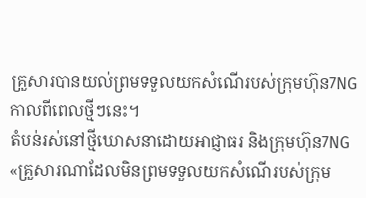គ្រួសារបានយល់ព្រមទទួលយកសំណើរបស់ក្រុមហ៊ុន7NG កាលពីពេលថ្មីៗនេះ។
តំបន់រស់នៅថ្មីឃោសនាដោយអាជ្ញាធរ និងក្រុមហ៊ុន7NG
«គ្រួសារណាដែលមិនព្រមទទួលយកសំណើរបស់ក្រុម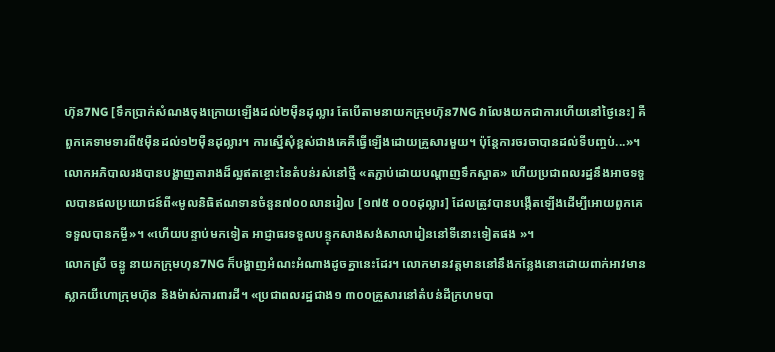ហ៊ុន7NG [ទឹកប្រាក់សំណងចុងក្រោយឡើងដល់២ម៉ឺនដុល្លារ តែបើតាមនាយកក្រុមហ៊ុន7NG វាលែងយកជាការហើយនៅថ្ងៃនេះ] គឺពួកគេទាមទារពី៥ម៉ឺនដល់១២ម៉ឺនដុល្លារ។ ការស្នើសុំខ្ពស់ជាងគេគឺធ្វើឡើងដោយគ្រួសារមួយ។ ប៉ុន្តែការចរចាបានដល់ទីបញ្ចប់...»។ លោកអភិបាលរងបានបង្ហាញតារាងដ៏ល្អឥតខ្ចោះនៃតំបន់រស់នៅថ្មី «តភ្ជាប់ដោយបណ្តាញទឹកស្អាត» ហើយប្រជាពលរដ្ឋនឹងអាចទទួលបានផលប្រយោជន៍ពី«មូលនិធិឥណទានចំនួន៧០០លានរៀល [១៧៥ ០០០ដុល្លារ] ដែលត្រូវបានបង្កើតឡើងដើម្បីអោយពួកគេទទួលបានកម្ចី»។ «ហើយបន្ទាប់មកទៀត អាជ្ញាធរទទួលបន្ទុកសាងសង់សាលារៀននៅទីនោះទៀតផង »។
លោកស្រី ចន្ធូ នាយកក្រុមហុន7NG ក៏បង្ហាញអំណះអំណាងដូចគ្នានេះដែរ។ លោកមានវត្តមាននៅនឹងកន្លែងនោះដោយពាក់អាវមានស្លាកយីហោក្រុមហ៊ុន និងម៉ាស់ការពារដី។ «ប្រជាពលរដ្ឋជាង១ ៣០០គ្រួសារនៅតំបន់ដីក្រហមបា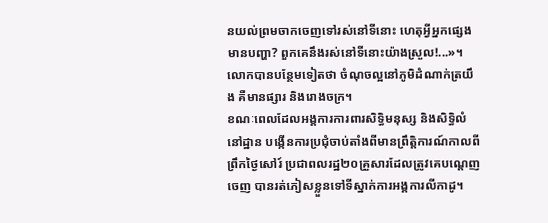នយល់ព្រមចាកចេញទៅរស់នៅទីនោះ ហេតុអ្វីអ្នកផ្សេងមានបញ្ហា? ពួកគេនឹងរស់នៅទីនោះយ៉ាងស្រួល!...»។ លោកបានបន្ថែមទៀតថា ចំណុចល្អនៅភូមិដំណាក់ត្រយឹង គឺមានផ្សារ និងរោងចក្រ។
ខណៈពេលដែលអង្គការការពារសិទ្ធិមនុស្ស និងសិទ្ធិលំនៅដ្ឋាន បង្កើនការប្រជុំចាប់តាំងពីមានព្រឹត្តិការណ៍កាលពីព្រឹកថ្ងៃសៅរ៍ ប្រជាពលរដ្ឋ២០គ្រួសារដែលត្រូវគេបណ្តេញចេញ បានរត់ភៀសខ្លួនទៅទីស្នាក់ការអង្គការលីកាដូ។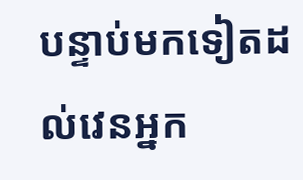បន្ទាប់មកទៀតដល់វេនអ្នក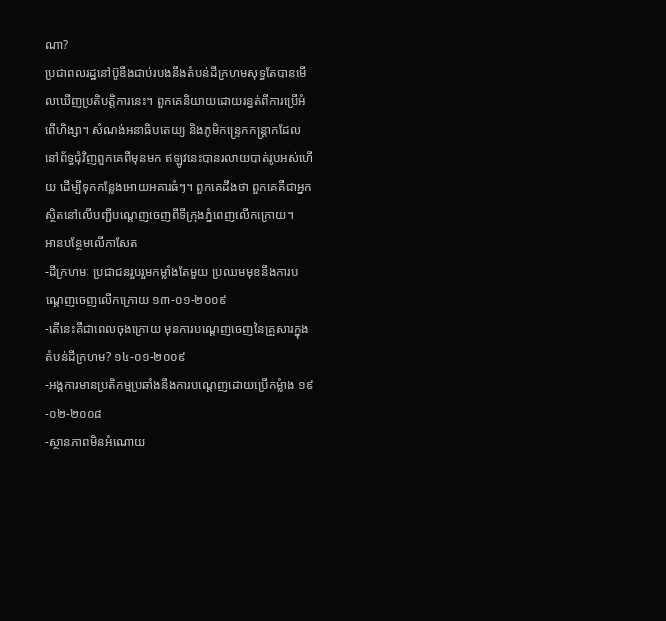ណា?
ប្រជាពលរដ្ឋនៅប៊ូឌីងជាប់របងនឹងតំបន់ដីក្រហមសុទ្ធតែបានមើលឃើញប្រតិបត្តិការនេះ។ ពួកគេនិយាយដោយរន្ធត់ពីការប្រើអំពើហិង្សា។ សំណង់អនាធិបតេយ្យ និងភូមិកន្ទ្រេកកន្ត្រាកដែលនៅព័ទ្ធជុំវិញពួកគេពីមុនមក ឥឡូវនេះបានរលាយបាត់រូបអស់ហើយ ដើម្បីទុកកន្លែងអោយអគារធំៗ។ ពួកគេដឹងថា ពួកគេគឺជាអ្នកស្ថិតនៅលើបញ្ជីបណ្តេញចេញពីទីក្រុងភ្នំពេញលើកក្រោយ។
អានបន្ថែមលើកាសែត
-ដីក្រហមៈ ប្រជាជនរួបរួមកម្លាំងតែមួយ ប្រឈមមុខនឹងការបណ្តេញចេញលើកក្រោយ ១៣-០១-២០០៩
-តើនេះគឺជាពេលចុងក្រោយ មុនការបណ្តេញចេញនៃគ្រួសារក្នុងតំបន់ដីក្រហម? ១៤-០១-២០០៩
-អង្គការមានប្រតិកម្មប្រឆាំងនឹងការបណ្តេញដោយប្រើកម្លំាង ១៩-០២-២០០៨
-ស្ថានភាពមិនអំណោយ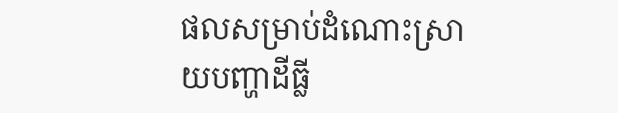ផលសម្រាប់ដំណោះស្រាយបញ្ហាដីធ្លី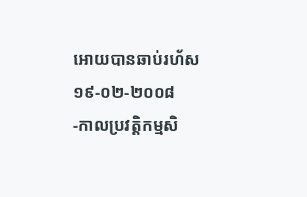អោយបានឆាប់រហ័ស ១៩-០២-២០០៨
-កាលប្រវត្តិកម្មសិ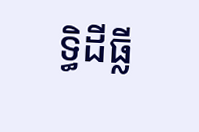ទ្ធិដីធ្លី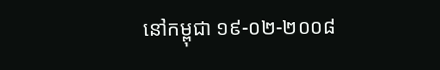នៅកម្ពុជា ១៩-០២-២០០៨